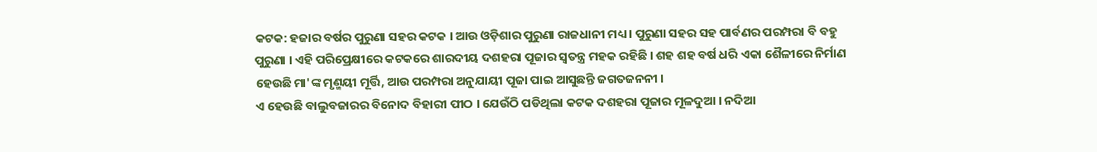କଟକ: ହଜାର ବର୍ଷର ପୁରୁଣା ସହର କଟକ । ଆଉ ଓଡ଼ିଶାର ପୁରୁଣା ରାଜଧାନୀ ମଧ୍ୟ । ପୁରୁଣା ସହର ସହ ପାର୍ବଣର ପରମ୍ପରା ବି ବହୁ ପୁରୁଣା । ଏହି ପରିପ୍ରେକ୍ଷୀରେ କଟକରେ ଶାରଦୀୟ ଦଶହରା ପୂଜାର ସ୍ଵତନ୍ତ୍ର ମହକ ରହିଛି । ଶହ ଶହ ବର୍ଷ ଧରି ଏକା ଶୈଳୀରେ ନିର୍ମାଣ ହେଉଛି ମା'ଙ୍କ ମୃଣ୍ମୟୀ ମୂର୍ତ୍ତି, ଆଉ ପରମ୍ପରା ଅନୁଯାୟୀ ପୂଜା ପାଇ ଆସୁଛନ୍ତି ଜଗତଜନନୀ ।
ଏ ହେଉଛି ବାଲୁବଜାରର ବିନୋଦ ବିହାରୀ ପୀଠ । ଯେଉଁଠି ପଡିଥିଲା କଟକ ଦଶହରା ପୂଜାର ମୂଳଦୁଆ । ନଦିଆ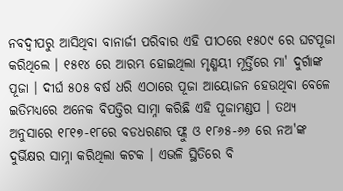ନବଦ୍ବୀପରୁ ଆସିଥିବା ବାନାର୍ଜୀ ପରିବାର ଏହି ପୀଠରେ ୧୫୦୯ ରେ ଘଟପୂଜା କରିଥିଲେ । ୧୫୧୪ ରେ ଆରମ୍ଭ ହୋଇଥିଲା ମୃଣ୍ମୟୀ ମୂର୍ତ୍ତିରେ ମା' ଦୁର୍ଗାଙ୍କ ପୂଜା । ଦୀର୍ଘ ୫୦୫ ବର୍ଷ ଧରି ଏଠାରେ ପୂଜା ଆୟୋଜନ ହେଉଥିବା ବେଳେ ଇତିମଧ୍ୟରେ ଅନେକ ବିପତ୍ତିର ସାମ୍ନା କରିଛି ଏହି ପୂଜାମଣ୍ଡପ । ତଥ୍ୟ ଅନୁସାରେ ୧୮୧୭-୧୮ରେ ବଡଧରଣର ଫ୍ଲୁ ଓ ୧୮୬୫-୬୬ ରେ ନଅ'ଙ୍କ ଦୁର୍ଭିକ୍ଷର ସାମ୍ନା କରିଥିଲା କଟକ । ଏଭଳି ସ୍ଥିତିରେ ବି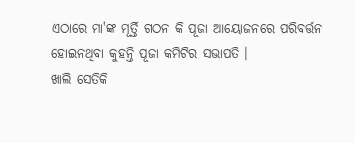ଏଠାରେ ମା'ଙ୍କ ମୂର୍ତ୍ତି ଗଠନ କି ପୂଜା ଆୟୋଜନରେ ପରିବର୍ତ୍ତନ ହୋଇନଥିବା କୁହନ୍ତି ପୂଜା କମିଟିର ସଭାପତି ।
ଖାଲି ସେତିକି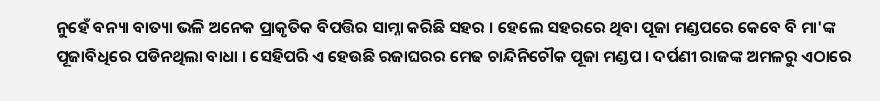ନୁହେଁ ବନ୍ୟା ବାତ୍ୟା ଭଳି ଅନେକ ପ୍ରାକୃତିକ ବିପତ୍ତିର ସାମ୍ନା କରିଛି ସହର । ହେଲେ ସହରରେ ଥିବା ପୂଜା ମଣ୍ଡପରେ କେବେ ବି ମା'ଙ୍କ ପୂଜାବିଧିରେ ପଡିନଥିଲା ବାଧା । ସେହିପରି ଏ ହେଉଛି ରଜାଘରର ମେଢ ଚାନ୍ଦିନିଚୌକ ପୂଜା ମଣ୍ଡପ । ଦର୍ପଣୀ ରାଜଙ୍କ ଅମଳରୁ ଏଠାରେ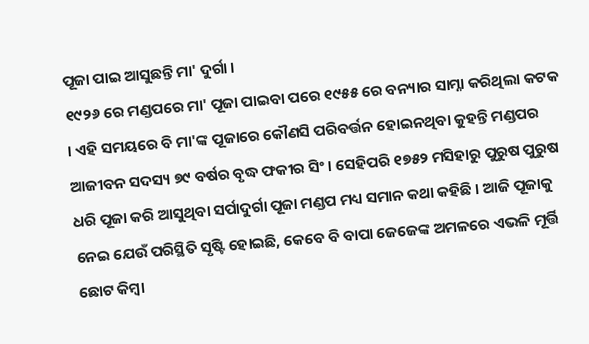ପୂଜା ପାଇ ଆସୁଛନ୍ତି ମା' ଦୁର୍ଗା ।
୧୯୨୬ ରେ ମଣ୍ଡପରେ ମା' ପୂଜା ପାଇବା ପରେ ୧୯୫୫ ରେ ବନ୍ୟାର ସାମ୍ନା କରିଥିଲା କଟକ । ଏହି ସମୟରେ ବି ମା'ଙ୍କ ପୂଜାରେ କୌଣସି ପରିବର୍ତ୍ତନ ହୋଇନଥିବା କୁହନ୍ତି ମଣ୍ଡପର ଆଜୀବନ ସଦସ୍ୟ ୭୯ ବର୍ଷର ବୃଦ୍ଧ ଫକୀର ସିଂ । ସେହିପରି ୧୭୫୨ ମସିହାରୁ ପୁରୁଷ ପୁରୁଷ ଧରି ପୂଜା କରି ଆସୁଥିବା ସର୍ପାଦୁର୍ଗା ପୂଜା ମଣ୍ଡପ ମଧ୍ୟ ସମାନ କଥା କହିଛି । ଆଜି ପୂଜାକୁ ନେଇ ଯେଉଁ ପରିସ୍ଥିତି ସୃଷ୍ଟି ହୋଇଛି, କେବେ ବି ବାପା ଜେଜେଙ୍କ ଅମଳରେ ଏଭଳି ମୂର୍ତ୍ତି ଛୋଟ କିମ୍ୱା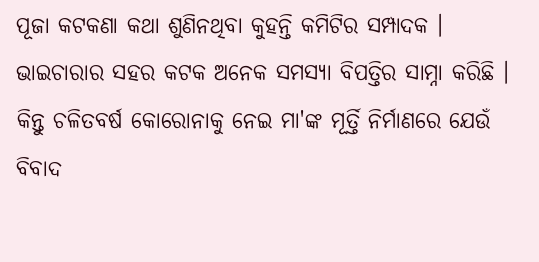ପୂଜା କଟକଣା କଥା ଶୁଣିନଥିବା କୁହନ୍ତି କମିଟିର ସମ୍ପାଦକ ।
ଭାଇଚାରାର ସହର କଟକ ଅନେକ ସମସ୍ୟା ବିପତ୍ତିର ସାମ୍ନା କରିଛି । କିନ୍ତୁ ଚଳିତବର୍ଷ କୋରୋନାକୁ ନେଇ ମା'ଙ୍କ ମୂର୍ତ୍ତି ନିର୍ମାଣରେ ଯେଉଁ ବିବାଦ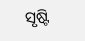ସୃଷ୍ଟି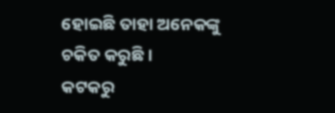ହୋଇଛି ତାହା ଅନେକଙ୍କୁ ଚକିତ କରୁଛି ।
କଟକରୁ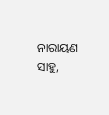ନାରାୟଣ ସାହୁ,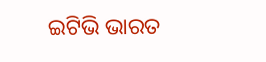ଇଟିଭି ଭାରତ